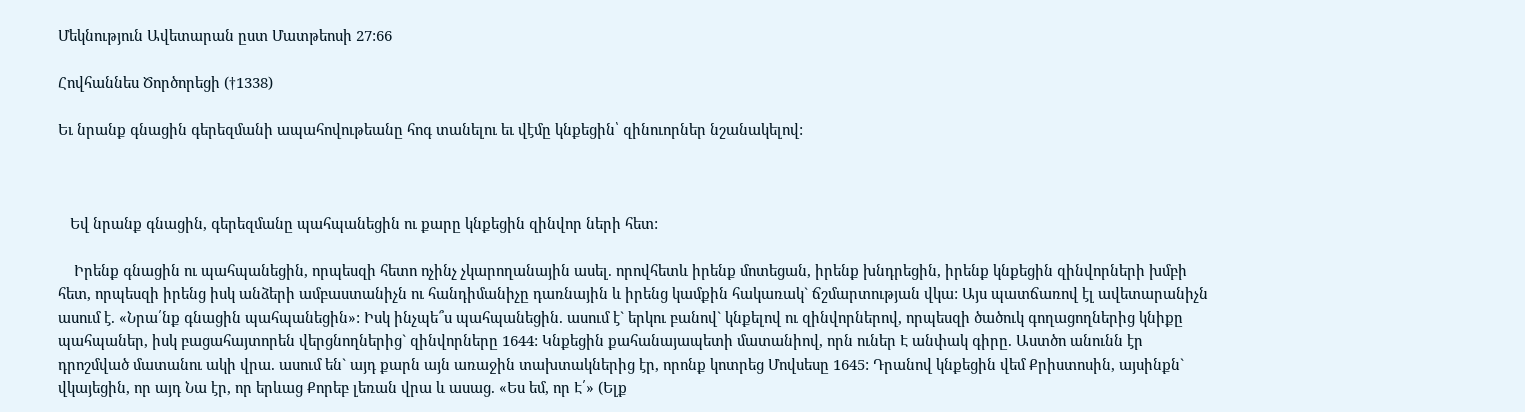Մեկնություն Ավետարան ըստ Մատթեոսի 27:66

Հովհաննես Ծործորեցի (†1338)

Եւ նրանք գնացին գերեզմանի ապահովութեանը հոգ տանելու եւ վէմը կնքեցին՝ զինուորներ նշանակելով:



   Եվ նրանք գնացին, գերեզմանը պահպանեցին ու քարը կնքեցին զինվոր ների հետ:

    Իրենք գնացին ու պահպանեցին, որպեսզի հետո ոչինչ չկարողանային ասել. որովհետև իրենք մոտեցան, իրենք խնդրեցին, իրենք կնքեցին զինվորների խմբի հետ, որպեսզի իրենց իսկ անձերի ամբաստանիչն ու հանդիմանիչը դառնային և իրենց կամքին հակառակ` ճշմարտության վկա: Այս պատճառով էլ ավետարանիչն ասում է. «Նրա՛նք գնացին պահպանեցին»: Իսկ ինչպե՞ս պահպանեցին. ասում է` երկու բանով` կնքելով ու զինվորներով, որպեսզի ծածուկ գողացողներից կնիքը պահպաներ, իսկ բացահայտորեն վերցնողներից` զինվորները 1644: Կնքեցին քահանայապետի մատանիով, որն ուներ Է անփակ գիրը. Աստծո անունն էր դրոշմված մատանու ակի վրա. ասում են` այդ քարն այն առաջին տախտակներից էր, որոնք կոտրեց Մովսեսը 1645: Դրանով կնքեցին վեմ Քրիստոսին, այսինքն` վկայեցին, որ այդ Նա էր, որ երևաց Քորեբ լեռան վրա և ասաց. «Ես եմ, որ Է՛» (Ելք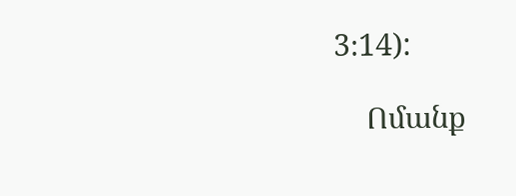3։14):

    Ոմանք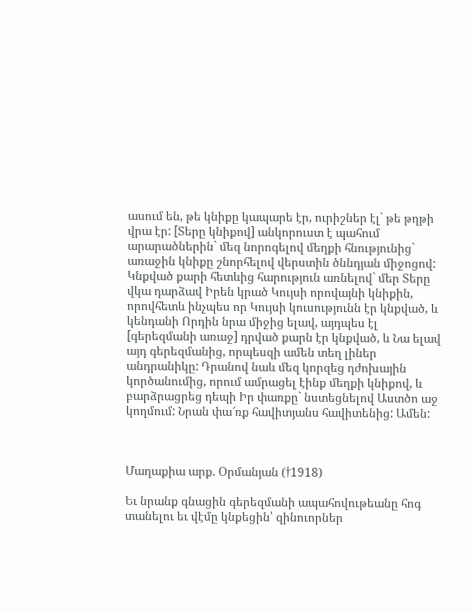ասում են, թե կնիքը կապարե էր, ուրիշներ էլ` թե թղթի վրա էր: [Տերը կնիքով] անկորուստ է պահում արարածներին` մեզ նորոգելով մեղքի հնությունից` առաջին կնիքը շնորհելով վերստին ծննդյան միջոցով: Կնքված քարի հետևից հարություն առնելով` մեր Տերը վկա դարձավ Իրեն կրած Կույսի որովայնի կնիքին, որովհետև ինչպես որ Կույսի կուսությունն էր կնքված, և կենդանի Որդին նրա միջից ելավ, այդպես էլ [գերեզմանի առաջ] դրված քարն էր կնքված, և Նա ելավ այդ գերեզմանից, որպեսզի ամեն տեղ լիներ անդրանիկը: Դրանով նաև մեզ կորզեց դժոխային կործանումից, որում ամրացել էինք մեղքի կնիքով, և բարձրացրեց դեպի Իր փառքը` նստեցնելով Աստծո աջ կողմում: Նրան փա՜ռք հավիտյանս հավիտենից: Ամեն:



Մաղաքիա արք. Օրմանյան (†1918)

Եւ նրանք գնացին գերեզմանի ապահովութեանը հոգ տանելու եւ վէմը կնքեցին՝ զինուորներ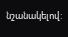նշանակելով: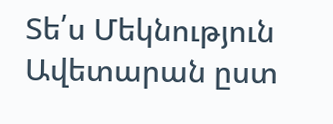Տե՛ս Մեկնություն Ավետարան ըստ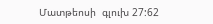Մատթեոսի  գլուխ 27:62